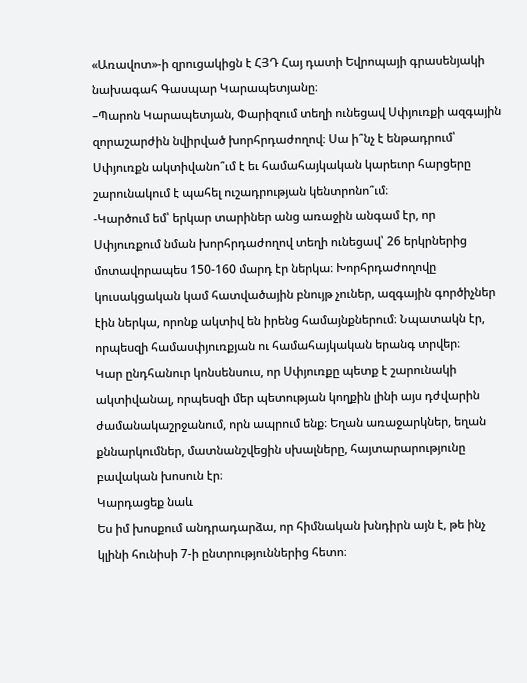«Առավոտ»-ի զրուցակիցն է ՀՅԴ Հայ դատի Եվրոպայի գրասենյակի նախագահ Գասպար Կարապետյանը։
–Պարոն Կարապետյան, Փարիզում տեղի ունեցավ Սփյուռքի ազգային զորաշարժին նվիրված խորհրդաժողով։ Սա ի՞նչ է ենթադրում՝ Սփյուռքն ակտիվանո՞ւմ է եւ համահայկական կարեւոր հարցերը շարունակում է պահել ուշադրության կենտրոնո՞ւմ։
-Կարծում եմ՝ երկար տարիներ անց առաջին անգամ էր, որ Սփյուռքում նման խորհրդաժողով տեղի ունեցավ՝ 26 երկրներից մոտավորապես 150-160 մարդ էր ներկա։ Խորհրդաժողովը կուսակցական կամ հատվածային բնույթ չուներ, ազգային գործիչներ էին ներկա, որոնք ակտիվ են իրենց համայնքներում։ Նպատակն էր, որպեսզի համասփյուռքյան ու համահայկական երանգ տրվեր։
Կար ընդհանուր կոնսենսուս, որ Սփյուռքը պետք է շարունակի ակտիվանալ, որպեսզի մեր պետության կողքին լինի այս դժվարին ժամանակաշրջանում, որն ապրում ենք։ Եղան առաջարկներ, եղան քննարկումներ, մատնանշվեցին սխալները, հայտարարությունը բավական խոսուն էր։
Կարդացեք նաև
Ես իմ խոսքում անդրադարձա, որ հիմնական խնդիրն այն է, թե ինչ կլինի հունիսի 7-ի ընտրություններից հետո։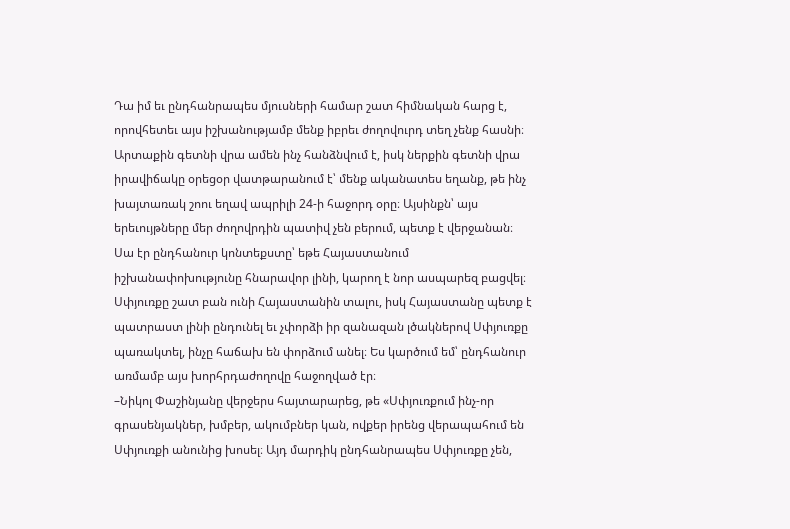Դա իմ եւ ընդհանրապես մյուսների համար շատ հիմնական հարց է, որովհետեւ այս իշխանությամբ մենք իբրեւ ժողովուրդ տեղ չենք հասնի։ Արտաքին գետնի վրա ամեն ինչ հանձնվում է, իսկ ներքին գետնի վրա իրավիճակը օրեցօր վատթարանում է՝ մենք ականատես եղանք, թե ինչ խայտառակ շոու եղավ ապրիլի 24-ի հաջորդ օրը։ Այսինքն՝ այս երեւույթները մեր ժողովրդին պատիվ չեն բերում, պետք է վերջանան։
Սա էր ընդհանուր կոնտեքստը՝ եթե Հայաստանում իշխանափոխությունը հնարավոր լինի, կարող է նոր ասպարեզ բացվել։ Սփյուռքը շատ բան ունի Հայաստանին տալու, իսկ Հայաստանը պետք է պատրաստ լինի ընդունել եւ չփորձի իր զանազան լծակներով Սփյուռքը պառակտել, ինչը հաճախ են փորձում անել։ Ես կարծում եմ՝ ընդհանուր առմամբ այս խորհրդաժողովը հաջողված էր։
–Նիկոլ Փաշինյանը վերջերս հայտարարեց, թե «Սփյուռքում ինչ-որ գրասենյակներ, խմբեր, ակումբներ կան, ովքեր իրենց վերապահում են Սփյուռքի անունից խոսել։ Այդ մարդիկ ընդհանրապես Սփյուռքը չեն,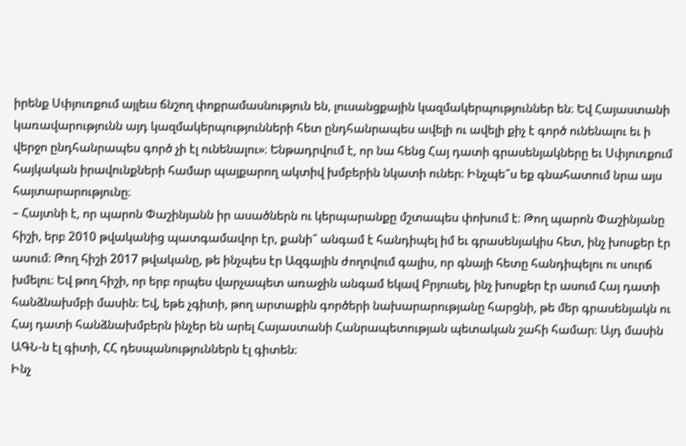իրենք Սփյուռքում այլեւս ճնշող փոքրամասնություն են, լուսանցքային կազմակերպություններ են։ Եվ Հայաստանի կառավարությունն այդ կազմակերպությունների հետ ընդհանրապես ավելի ու ավելի քիչ է գործ ունենալու եւ ի վերջո ընդհանրապես գործ չի էլ ունենալու»։ Ենթադրվում է, որ նա հենց Հայ դատի գրասենյակները եւ Սփյուռքում հայկական իրավունքների համար պայքարող ակտիվ խմբերին նկատի ուներ։ Ինչպե՞ս եք գնահատում նրա այս հայտարարությունը։
– Հայտնի է, որ պարոն Փաշինյանն իր ասածներն ու կերպարանքը մշտապես փոխում է։ Թող պարոն Փաշինյանը հիշի, երբ 2010 թվականից պատգամավոր էր, քանի՞ անգամ է հանդիպել իմ եւ գրասենյակիս հետ, ինչ խոսքեր էր ասում։ Թող հիշի 2017 թվականը, թե ինչպես էր Ազգային ժողովում գալիս, որ գնայի հետը հանդիպելու ու սուրճ խմելու։ Եվ թող հիշի, որ երբ որպես վարչապետ առաջին անգամ եկավ Բրյուսել, ինչ խոսքեր էր ասում Հայ դատի հանձնախմբի մասին։ Եվ, եթե չգիտի, թող արտաքին գործերի նախարարությանը հարցնի, թե մեր գրասենյակն ու Հայ դատի հանձնախմբերն ինչեր են արել Հայաստանի Հանրապետության պետական շահի համար։ Այդ մասին ԱԳՆ-ն էլ գիտի, ՀՀ դեսպանություններն էլ գիտեն։
Ինչ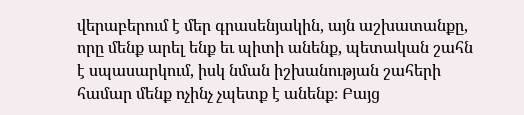վերաբերում է մեր գրասենյակին, այն աշխատանքը, որը մենք արել ենք եւ պիտի անենք, պետական շահն է սպասարկում, իսկ նման իշխանության շահերի համար մենք ոչինչ չպետք է անենք։ Բայց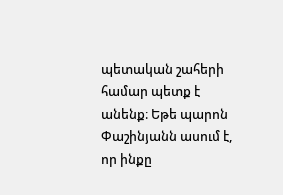պետական շահերի համար պետք է անենք։ Եթե պարոն Փաշինյանն ասում է, որ ինքը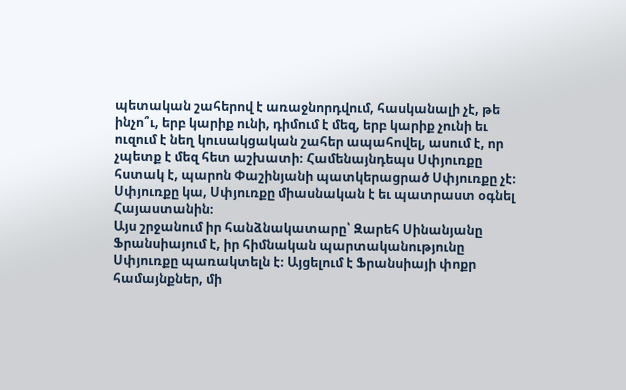պետական շահերով է առաջնորդվում, հասկանալի չէ, թե ինչո՞ւ, երբ կարիք ունի, դիմում է մեզ, երբ կարիք չունի եւ ուզում է նեղ կուսակցական շահեր ապահովել, ասում է, որ չպետք է մեզ հետ աշխատի։ Համենայնդեպս Սփյուռքը հստակ է, պարոն Փաշինյանի պատկերացրած Սփյուռքը չէ։ Սփյուռքը կա, Սփյուռքը միասնական է եւ պատրաստ օգնել Հայաստանին։
Այս շրջանում իր հանձնակատարը՝ Զարեհ Սինանյանը Ֆրանսիայում է, իր հիմնական պարտականությունը Սփյուռքը պառակտելն է։ Այցելում է Ֆրանսիայի փոքր համայնքներ, մի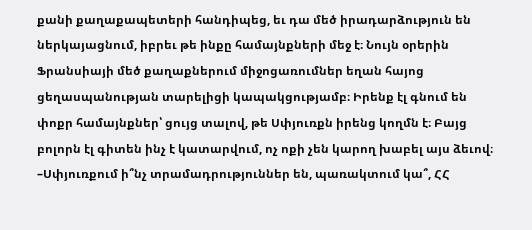քանի քաղաքապետերի հանդիպեց, եւ դա մեծ իրադարձություն են ներկայացնում, իբրեւ թե ինքը համայնքների մեջ է։ Նույն օրերին Ֆրանսիայի մեծ քաղաքներում միջոցառումներ եղան հայոց ցեղասպանության տարելիցի կապակցությամբ։ Իրենք էլ գնում են փոքր համայնքներ՝ ցույց տալով, թե Սփյուռքն իրենց կողմն է։ Բայց բոլորն էլ գիտեն ինչ է կատարվում, ոչ ոքի չեն կարող խաբել այս ձեւով։
–Սփյուռքում ի՞նչ տրամադրություններ են, պառակտում կա՞, ՀՀ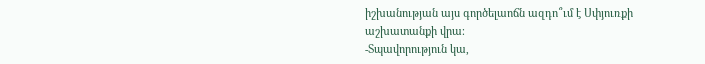իշխանության այս գործելաոճն ազդո՞ւմ է Սփյուռքի աշխատանքի վրա։
-Տպավորություն կա,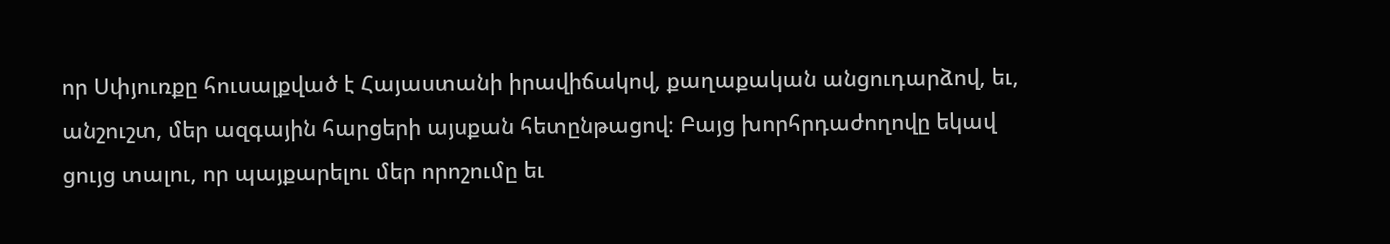որ Սփյուռքը հուսալքված է Հայաստանի իրավիճակով, քաղաքական անցուդարձով, եւ, անշուշտ, մեր ազգային հարցերի այսքան հետընթացով։ Բայց խորհրդաժողովը եկավ ցույց տալու, որ պայքարելու մեր որոշումը եւ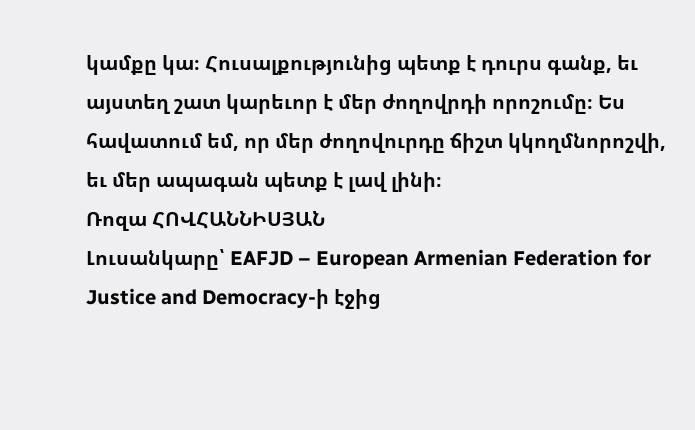կամքը կա։ Հուսալքությունից պետք է դուրս գանք, եւ այստեղ շատ կարեւոր է մեր ժողովրդի որոշումը։ Ես հավատում եմ, որ մեր ժողովուրդը ճիշտ կկողմնորոշվի, եւ մեր ապագան պետք է լավ լինի։
Ռոզա ՀՈՎՀԱՆՆԻՍՅԱՆ
Լուսանկարը՝ EAFJD – European Armenian Federation for Justice and Democracy-ի էջից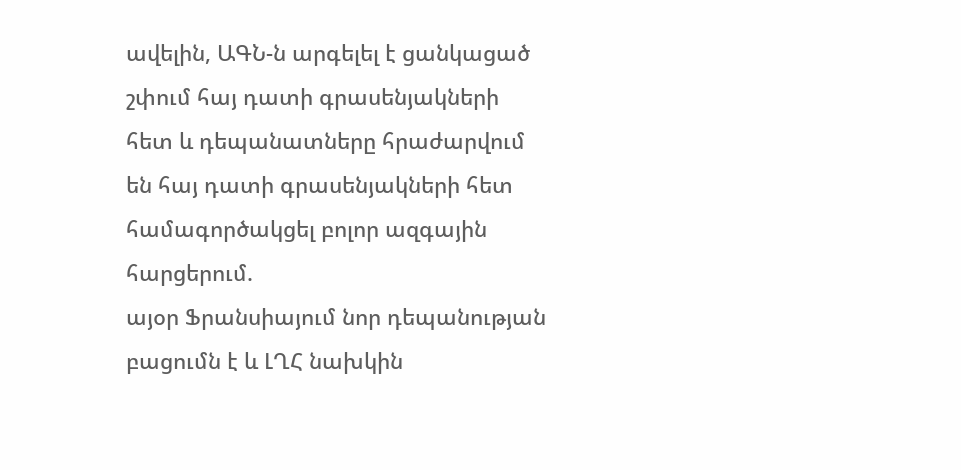ավելին, ԱԳՆ-ն արգելել է ցանկացած շփում հայ դատի գրասենյակների հետ և դեպանատները հրաժարվում են հայ դատի գրասենյակների հետ համագործակցել բոլոր ազգային հարցերում.
այօր Ֆրանսիայում նոր դեպանության բացումն է և ԼՂՀ նախկին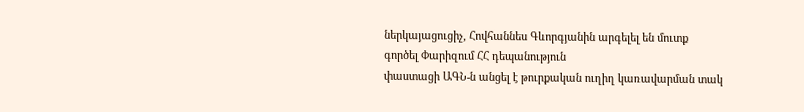ներկայացուցիչ, Հովհաննես Գևորգյանին արգելել են մուտք գործել Փարիզում ՀՀ դեպանություն
փաստացի ԱԳՆ-ն անցել է թուրքական ուղիղ կառավարման տակ